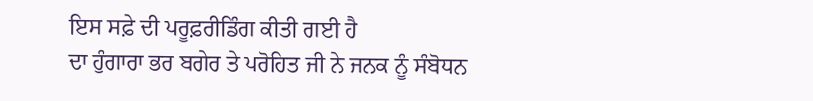ਇਸ ਸਫ਼ੇ ਦੀ ਪਰੂਫ਼ਰੀਡਿੰਗ ਕੀਤੀ ਗਈ ਹੈ
ਦਾ ਹੁੰਗਾਰਾ ਭਰ ਬਗੇਰ ਤੇ ਪਰੋਹਿਤ ਜੀ ਨੇ ਜਨਕ ਨੂੰ ਸੰਬੋਧਨ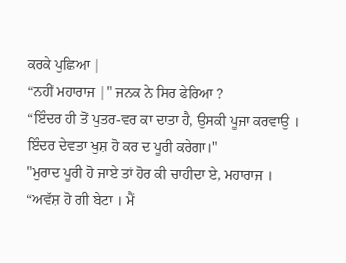ਕਰਕੇ ਪੁਛਿਆ |
“ਨਹੀਂ ਮਹਾਰਾਜ |" ਜਨਕ ਨੇ ਸਿਰ ਫੇਰਿਆ ?
“ਇੰਦਰ ਹੀ ਤੋਂ ਪੁਤਰ-ਵਰ ਕਾ ਦਾਤਾ ਹੈ, ਉਸਕੀ ਪੂਜਾ ਕਰਵਾਉ । ਇੰਦਰ ਦੇਵਤਾ ਖੁਸ਼ ਹੋ ਕਰ ਦ ਪੂਰੀ ਕਰੇਗਾ।"
"ਮੁਰਾਦ ਪੂਰੀ ਹੋ ਜਾਏ ਤਾਂ ਹੋਰ ਕੀ ਚਾਹੀਦਾ ਏ, ਮਹਾਰਾਜ ।
“ਅਵੱਸ਼ ਹੋ ਗੀ ਬੇਟਾ । ਮੈਂ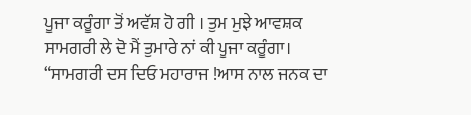ਪੂਜਾ ਕਰੂੰਗਾ ਤੋਂ ਅਵੱਸ਼ ਹੋ ਗੀ । ਤੁਮ ਮੁਝੇ ਆਵਸ਼ਕ ਸਾਮਗਰੀ ਲੇ ਦੋ ਮੈਂ ਤੁਮਾਰੇ ਨਾਂ ਕੀ ਪੂਜਾ ਕਰੂੰਗਾ।
“ਸਾਮਗਰੀ ਦਸ ਦਿਓ ਮਹਾਰਾਜ !ਆਸ ਨਾਲ ਜਨਕ ਦਾ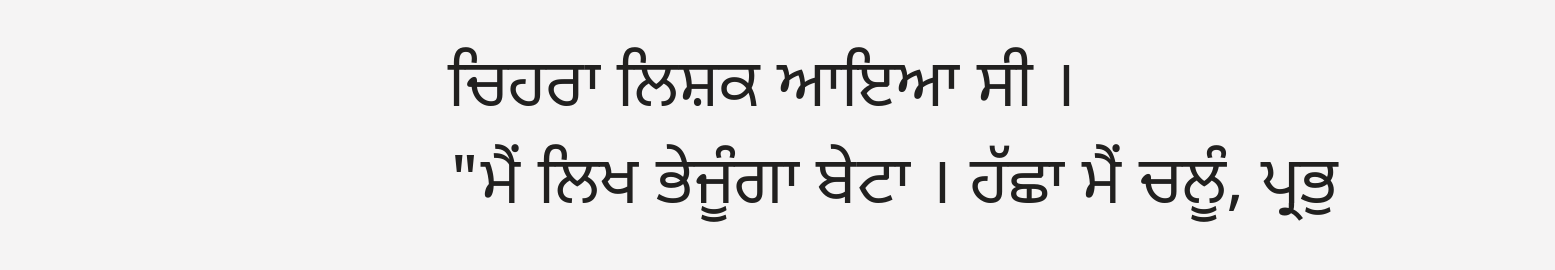ਚਿਹਰਾ ਲਿਸ਼ਕ ਆਇਆ ਸੀ ।
"ਮੈਂ ਲਿਖ ਭੇਜੂੰਗਾ ਬੇਟਾ । ਹੱਛਾ ਮੈਂ ਚਲੂੰ, ਪ੍ਰਭੁ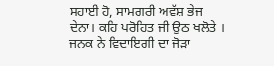ਸਹਾਈ ਹੋ, ਸਾਮਗਰੀ ਅਵੱਸ਼ ਭੇਜ ਦੇਨਾ। ਕਹਿ ਪਰੋਹਿਤ ਜੀ ਉਠ ਖਲੋਤੇ । ਜਨਕ ਨੇ ਵਿਦਾਇਗੀ ਦਾ ਜੋੜਾ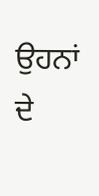ਉਹਨਾਂ ਦੇ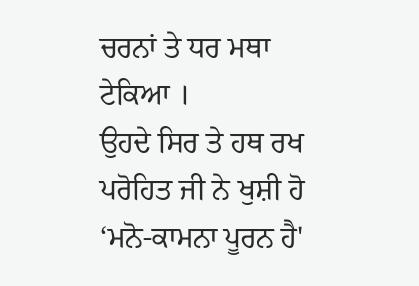ਚਰਨਾਂ ਤੇ ਧਰ ਮਥਾ ਟੇਕਿਆ ।
ਉਹਦੇ ਸਿਰ ਤੇ ਹਥ ਰਖ ਪਰੋਹਿਤ ਜੀ ਨੇ ਖੁਸ਼ੀ ਹੋ ‘ਮਨੋ-ਕਾਮਨਾ ਪੂਰਨ ਹੈ'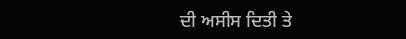ਦੀ ਅਸੀਸ ਦਿਤੀ ਤੇ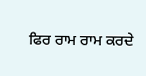ਫਿਰ ਰਾਮ ਰਾਮ ਕਰਦੇ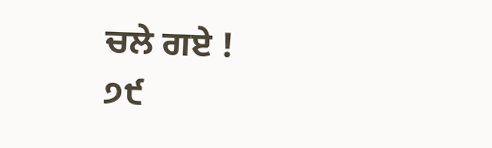ਚਲੇ ਗਏ !
੭੯